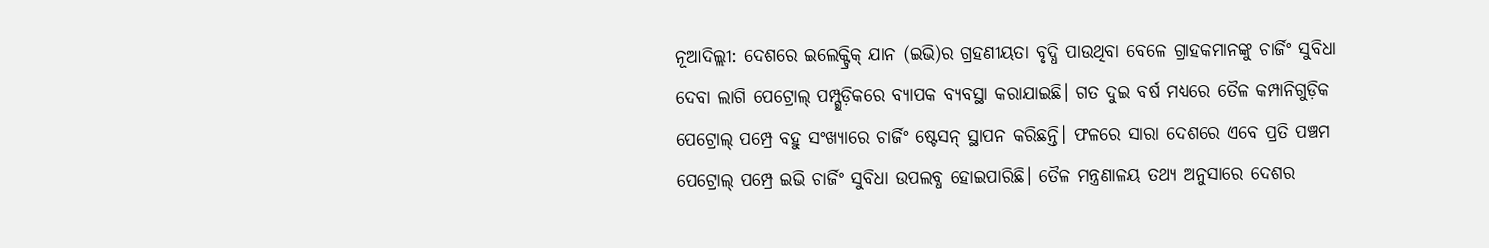ନୂଆଦିଲ୍ଲୀ: ଦେଶରେ ଇଲେକ୍ଟ୍ରିକ୍ ଯାନ (ଇଭି)ର ଗ୍ରହଣୀୟତା ବୃଦ୍ଧି ପାଉଥିବା ବେଳେ ଗ୍ରାହକମାନଙ୍କୁ ଚାର୍ଜିଂ ସୁବିଧା ଦେବା ଲାଗି ପେଟ୍ରୋଲ୍ ପମ୍ପ୍ଗୁଡ଼ିକରେ ବ୍ୟାପକ ବ୍ୟବସ୍ଥା କରାଯାଇଛି। ଗତ ଦୁଇ ବର୍ଷ ମଧ୍ୟରେ ତୈଳ କମ୍ପାନିଗୁଡ଼ିକ ପେଟ୍ରୋଲ୍ ପମ୍ପ୍ରେ ବହୁ ସଂଖ୍ୟାରେ ଚାର୍ଜିଂ ଷ୍ଟେସନ୍ ସ୍ଥାପନ କରିଛନ୍ତି। ଫଳରେ ସାରା ଦେଶରେ ଏବେ ପ୍ରତି ପଞ୍ଚମ ପେଟ୍ରୋଲ୍ ପମ୍ପ୍ରେ ଇଭି ଚାର୍ଜିଂ ସୁବିଧା ଉପଲବ୍ଧ ହୋଇପାରିଛି। ତୈଳ ମନ୍ତ୍ରଣାଳୟ ତଥ୍ୟ ଅନୁସାରେ ଦେଶର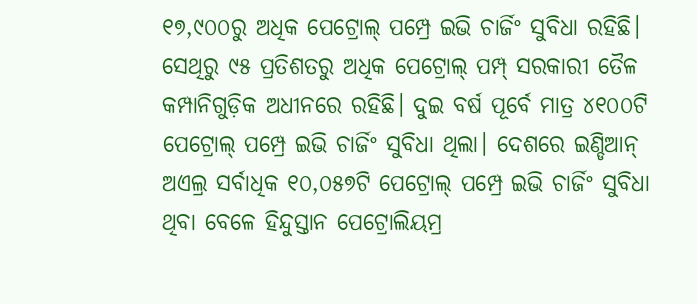୧୭,୯୦୦ରୁ ଅଧିକ ପେଟ୍ରୋଲ୍ ପମ୍ପ୍ରେ ଇଭି ଚାର୍ଜିଂ ସୁବିଧା ରହିଛି। ସେଥିରୁ ୯୫ ପ୍ରତିଶତରୁ ଅଧିକ ପେଟ୍ରୋଲ୍ ପମ୍ପ୍ ସରକାରୀ ତୈଳ କମ୍ପାନିଗୁଡ଼ିକ ଅଧୀନରେ ରହିଛି। ଦୁଇ ବର୍ଷ ପୂର୍ବେ ମାତ୍ର ୪୧୦୦ଟି ପେଟ୍ରୋଲ୍ ପମ୍ପ୍ରେ ଇଭି ଚାର୍ଜିଂ ସୁବିଧା ଥିଲା। ଦେଶରେ ଇଣ୍ଡିଆନ୍ ଅଏଲ୍ର ସର୍ବାଧିକ ୧୦,୦୫୭ଟି ପେଟ୍ରୋଲ୍ ପମ୍ପ୍ରେ ଇଭି ଚାର୍ଜିଂ ସୁବିଧା ଥିବା ବେଳେ ହିନ୍ଦୁସ୍ତାନ ପେଟ୍ରୋଲିୟମ୍ର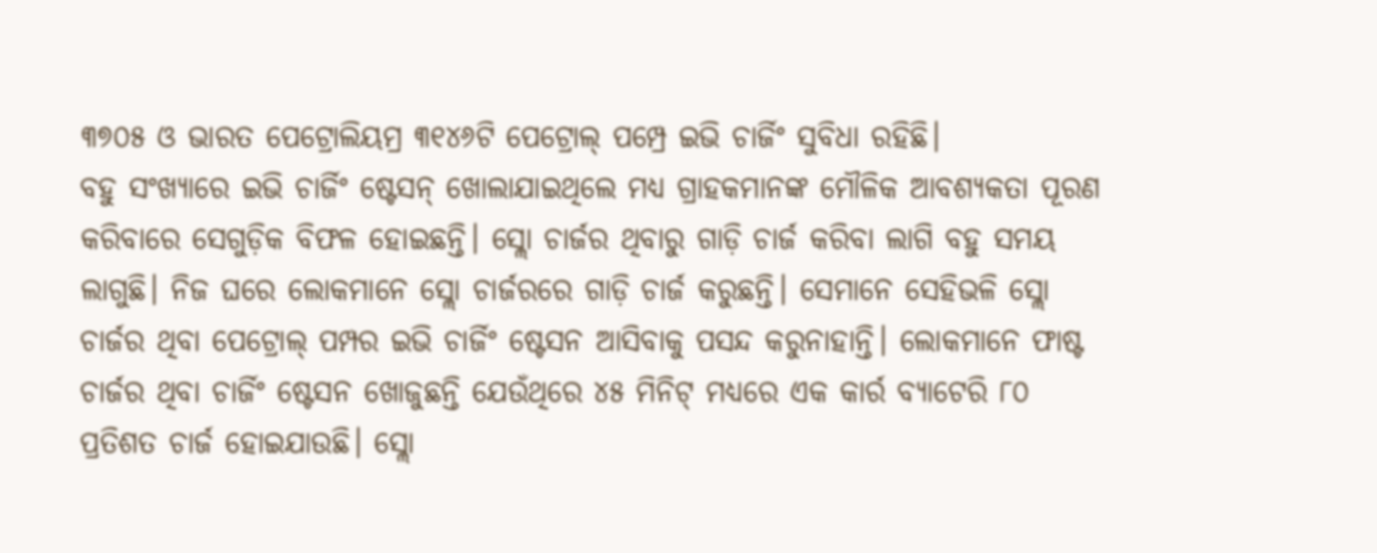୩୭୦୫ ଓ ଭାରତ ପେଟ୍ରୋଲିୟମ୍ର ୩୧୪୬ଟି ପେଟ୍ରୋଲ୍ ପମ୍ପ୍ରେ ଇଭି ଚାର୍ଜିଂ ସୁବିଧା ରହିଛି।
ବହୁ ସଂଖ୍ୟାରେ ଇଭି ଚାର୍ଜିଂ ଷ୍ଟେସନ୍ ଖୋଲାଯାଇଥିଲେ ମଧ୍ୟ ଗ୍ରାହକମାନଙ୍କ ମୌଳିକ ଆବଶ୍ୟକତା ପୂରଣ କରିବାରେ ସେଗୁଡ଼ିକ ବିଫଳ ହୋଇଛନ୍ତି। ସ୍ଲୋ ଚାର୍ଜର ଥିବାରୁ ଗାଡ଼ି ଚାର୍ଜ କରିବା ଲାଗି ବହୁ ସମୟ ଲାଗୁଛି। ନିଜ ଘରେ ଲୋକମାନେ ସ୍ଲୋ ଚାର୍ଜରରେ ଗାଡ଼ି ଚାର୍ଜ କରୁଛନ୍ତି। ସେମାନେ ସେହିଭଳି ସ୍ଲୋ ଚାର୍ଜର ଥିବା ପେଟ୍ରୋଲ୍ ପମ୍ପର ଇଭି ଚାର୍ଜିଂ ଷ୍ଟେସନ ଆସିବାକୁ ପସନ୍ଦ କରୁନାହାନ୍ତି। ଲୋକମାନେ ଫାଷ୍ଟ ଚାର୍ଜର ଥିବା ଚାର୍ଜିଂ ଷ୍ଟେସନ ଖୋଜୁଛନ୍ତି ଯେଉଁଥିରେ ୪୫ ମିନିଟ୍ ମଧ୍ୟରେ ଏକ କାର୍ର ବ୍ୟାଟେରି ୮୦ ପ୍ରତିଶତ ଚାର୍ଜ ହୋଇଯାଉଛି। ସ୍ଲୋ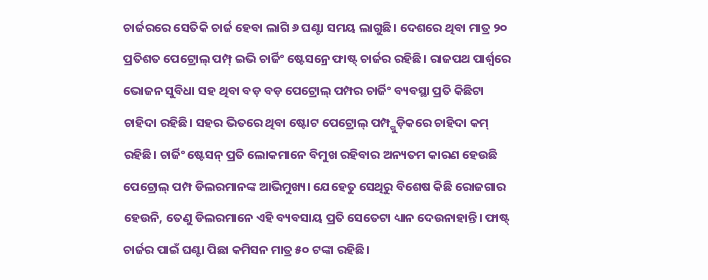ଚାର୍ଜରରେ ସେତିକି ଚାର୍ଜ ହେବା ଲାଗି ୬ ଘଣ୍ଟା ସମୟ ଲାଗୁଛି। ଦେଶରେ ଥିବା ମାତ୍ର ୨୦ ପ୍ରତିଶତ ପେଟ୍ରୋଲ୍ ପମ୍ପ୍ ଇଭି ଚାର୍ଜିଂ ଷ୍ଟେସନ୍ରେ ଫାଷ୍ଟ୍ ଚାର୍ଜର ରହିଛି। ରାଜପଥ ପାର୍ଶ୍ବରେ ଭୋଜନ ସୁବିଧା ସହ ଥିବା ବଡ଼ ବଡ଼ ପେଟ୍ରୋଲ୍ ପମ୍ପର ଚାର୍ଜିଂ ବ୍ୟବସ୍ଥା ପ୍ରତି କିଛିଟା ଚାହିଦା ରହିଛି। ସହର ଭିତରେ ଥିବା ଷ୍ଟୋଟ ପେଟ୍ରୋଲ୍ ପମ୍ପ୍ଗୁଡ଼ିକରେ ଚାହିଦା କମ୍ ରହିଛି। ଚାର୍ଜିଂ ଷ୍ଟେସନ୍ ପ୍ରତି ଲୋକମାନେ ବିମୁଖ ରହିବାର ଅନ୍ୟତମ କାରଣ ହେଉଛି ପେଟ୍ରୋଲ୍ ପମ୍ପ ଡିଲରମାନଙ୍କ ଆଭିମୁଖ୍ୟ। ଯେହେତୁ ସେଥିରୁ ବିଶେଷ କିଛି ରୋଜଗାର ହେଉନି, ତେଣୁ ଡିଲରମାନେ ଏହି ବ୍ୟବସାୟ ପ୍ରତି ସେତେଟା ଧ୍ୟାନ ଦେଉନାହାନ୍ତି। ଫାଷ୍ଟ୍ ଚାର୍ଜର ପାଇଁ ଘଣ୍ଟା ପିଛା କମିସନ ମାତ୍ର ୫୦ ଟଙ୍କା ରହିଛି।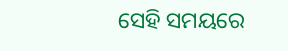ସେହି ସମୟରେ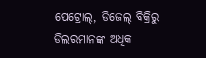ପେଟ୍ରୋଲ୍, ଡିଜେଲ୍ ବିକ୍ରିରୁ ଡିଲରମାନଙ୍କ ଅଧିକ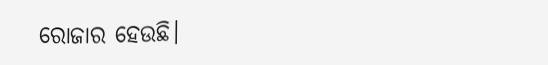ରୋଜାର ହେଉଛି।